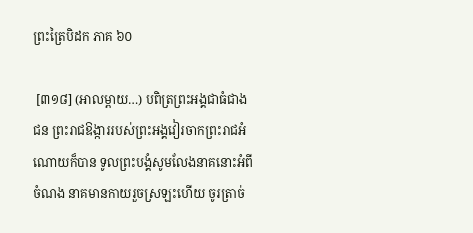ព្រះត្រៃបិដក ភាគ ៦០

 [៣១៨] (អាលម្ពាយ…) បពិត្រព្រះអង្គជាធំជាងជន ព្រះរាជឱង្ការរបស់ព្រះអង្គវៀរចាកព្រះរាជអំណោយក៏បាន ទូលព្រះបង្គំសូមលែងនាគនោះអំពីចំណង នាគមានកាយរួចស្រឡះហើយ ចូរត្រាច់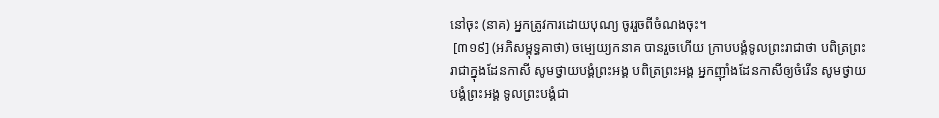នៅចុះ (នាគ) អ្នកត្រូវការដោយបុណ្យ ចូររួចពីចំណងចុះ។
 [៣១៩] (អភិសម្ពុទ្ធគាថា) ចម្បេយ្យកនាគ បានរួចហើយ ក្រាបបង្គំទូលព្រះរាជាថា បពិត្រព្រះរាជាក្នុងដែនកាសី សូមថ្វាយបង្គំព្រះអង្គ បពិត្រព្រះអង្គ អ្នកញ៉ាំងដែនកាសីឲ្យចំរើន សូមថ្វាយបង្គំព្រះអង្គ ទូលព្រះបង្គំជា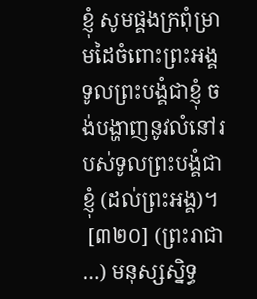ខ្ញុំ សូមផ្គងក្រពុំម្រាមដៃចំពោះព្រះអង្គ ទូលព្រះបង្គំជាខ្ញុំ ចង់បង្ហាញនូវលំនៅរបស់ទូលព្រះបង្គំជាខ្ញុំ (ដល់ព្រះអង្គ)។
 [៣២០] (ព្រះរាជា…) មនុស្សស្និទ្ធ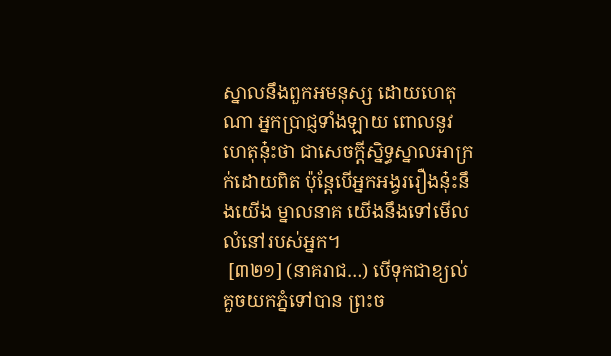ស្នាលនឹងពួកអមនុស្ស ដោយហេតុណា អ្នកប្រាជ្ញទាំងឡាយ ពោលនូវហេតុនុ៎ះថា ជាសេចក្តីស្និទ្ធស្នាលអាក្រក់ដោយពិត ប៉ុន្តែបើអ្នកអង្វររឿងនុ៎ះនឹងយើង ម្នាលនាគ យើងនឹងទៅមើលលំនៅរបស់អ្នក។
 [៣២១] (នាគរាជ…) បើទុកជាខ្យល់គួចយកភ្នំទៅបាន ព្រះច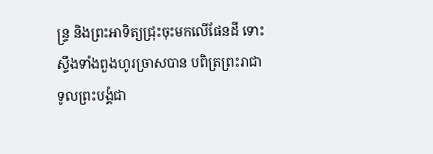ន្ទ្រ និងព្រះអាទិត្យជ្រុះចុះមកលើផែនដី ទោះស្ទឹងទាំងពួងហូរច្រាសបាន បពិត្រព្រះរាជា ទូលព្រះបង្គំជា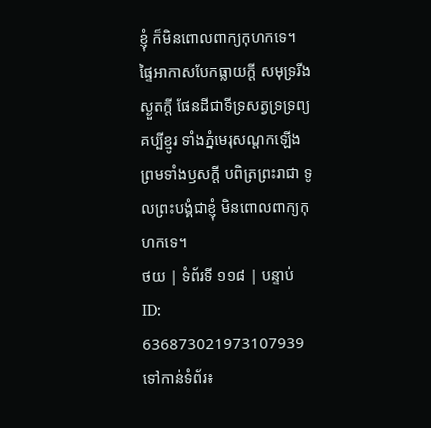ខ្ញុំ ក៏មិនពោលពាក្យកុហកទេ។ ផ្ទៃអាកាសបែកធ្លាយក្តី សមុទ្ររីងស្ងួតក្តី ផែនដីជាទីទ្រសត្វទ្រទ្រព្យ គប្បីខ្មូរ ទាំងភ្នំមេរុសណ្តកឡើង ព្រមទាំងឫសក្តី បពិត្រព្រះរាជា ទូលព្រះបង្គំជាខ្ញុំ មិនពោលពាក្យកុហកទេ។
ថយ | ទំព័រទី ១១៨ | បន្ទាប់
ID: 636873021973107939
ទៅកាន់ទំព័រ៖